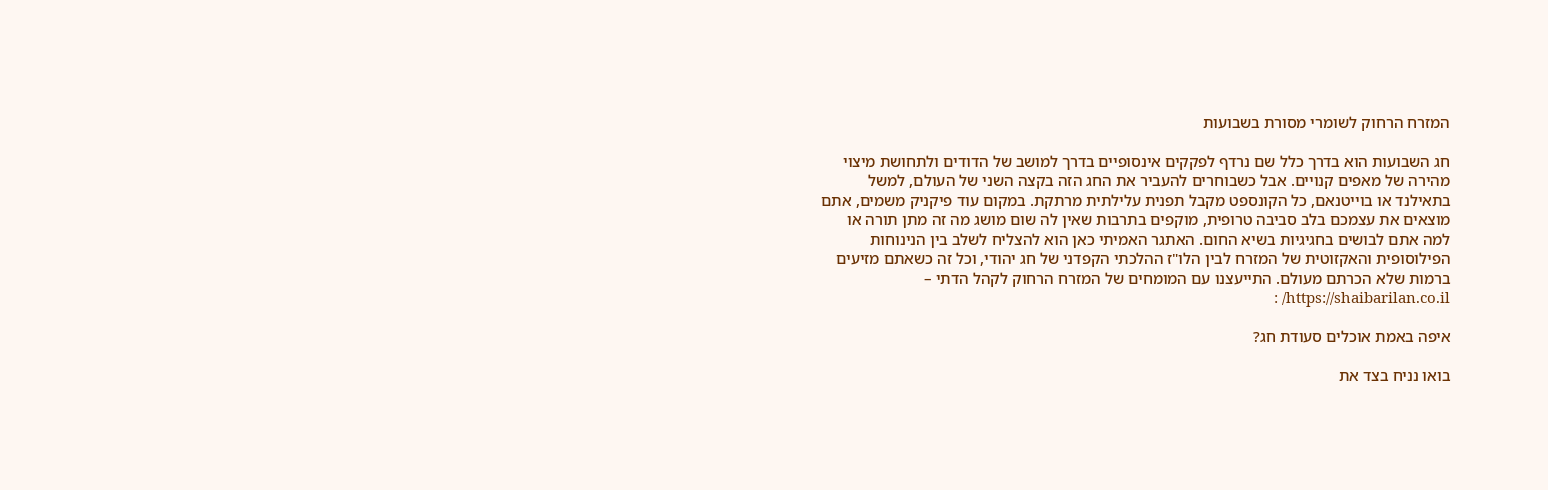המזרח הרחוק לשומרי מסורת בשבועות

חג השבועות הוא בדרך כלל שם נרדף לפקקים אינסופיים בדרך למושב של הדודים ולתחושת מיצוי מהירה של מאפים קנויים. אבל כשבוחרים להעביר את החג הזה בקצה השני של העולם, למשל בתאילנד או בוייטנאם, כל הקונספט מקבל תפנית עלילתית מרתקת. במקום עוד פיקניק משמים, אתם מוצאים את עצמכם בלב סביבה טרופית, מוקפים בתרבות שאין לה שום מושג מה זה מתן תורה או למה אתם לבושים בחגיגיות בשיא החום. האתגר האמיתי כאן הוא להצליח לשלב בין הנינוחות הפילוסופית והאקזוטית של המזרח לבין הלו"ז ההלכתי הקפדני של חג יהודי, וכל זה כשאתם מזיעים ברמות שלא הכרתם מעולם. התייעצנו עם המומחים של המזרח הרחוק לקהל הדתי – https://shaibarilan.co.il/ :

איפה באמת אוכלים סעודת חג?

בואו נניח בצד את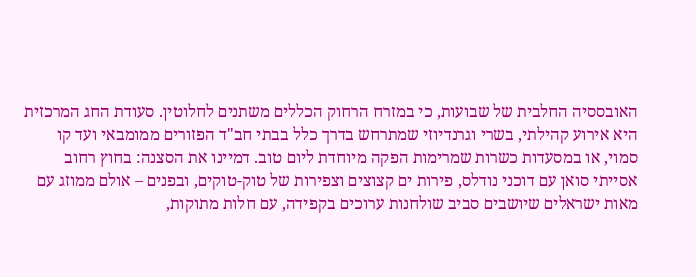האובססיה החלבית של שבועות, כי במזרח הרחוק הכללים משתנים לחלוטין. סעודת החג המרכזית היא אירוע קהילתי, בשרי וגרנדיוזי שמתרחש בדרך כלל בבתי חב"ד הפזורים ממומבאי ועד קו סמוי, או במסעדות כשרות שמרימות הפקה מיוחדת ליום טוב. דמיינו את הסצנה: בחוץ רחוב אסייתי סואן עם דוכני נודלס, פירות ים קצוצים וצפירות של טוק-טוקים, ובפנים – אולם ממוזג עם מאות ישראלים שיושבים סביב שולחנות ערוכים בקפידה, עם חלות מתוקות,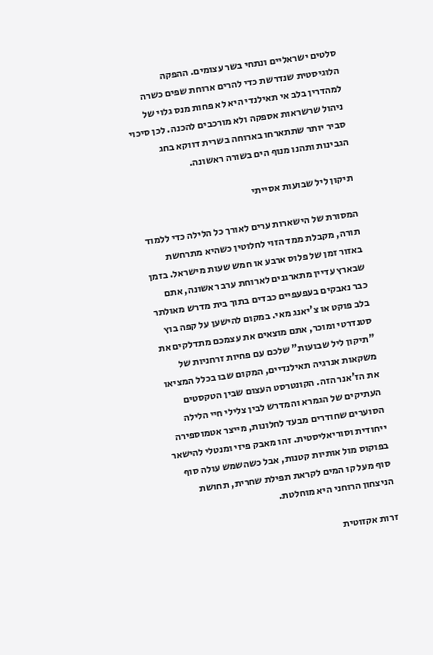סלטים ישראליים ונתחי בשר עצומים. ההפקה הלוגיסטית שנדרשת כדי להרים ארוחת שפים כשרה למהדרין בלב אי תאילנדי היא לא פחות מנס גלוי של ניהול שרשראות אספקה ולא מורכבים להכנה. לכן סיכוי סביר יותר שתתארחו בארוחה בשרית דווקא בחג הגבינות ותהנו מנוף הים בשורה ראשונה.

תיקון ליל שבועות אסייתי

המסורת של הישארות ערים לאורך כל הלילה כדי ללמוד תורה, מקבלת ממד הזוי לחלוטין כשהיא מתרחשת באזור זמן של פלוס ארבע או חמש שעות מישראל. בזמן שבארץ עדיין מתארגנים לארוחת ערב ראשונה, אתם כבר נאבקים בעפעפיים כבדים בתוך בית מדרש מאולתר בלב פוקט או צ'יאנג מאי. במקום להישען על קפה בוץ סטנדרטי ומוכר, אתם מוצאים את עצמכם מתדלקים את "תיקון ליל שבועות" שלכם עם פחיות זרחניות של משקאות אנרגיה תאילנדיים, המקום שבו בכלל המציאו את הז'אנר הזה. הקונטרסט העצום שבין הטקסטים העתיקים של הגמרא והמדרש לבין צלילי חיי הלילה הסוערים שחודרים מבעד לחלונות, מייצר אטמוספירה ייחודית וסוריאליסטית. זהו מאבק פיזי ומנטלי להישאר בפוקוס מול אותיות קטנות, אבל כשהשמש עולה סוף סוף מעל קו המים לקראת תפילת שחרית, תחושת הניצחון הרוחני היא מוחלטת.

זרות אקזוטית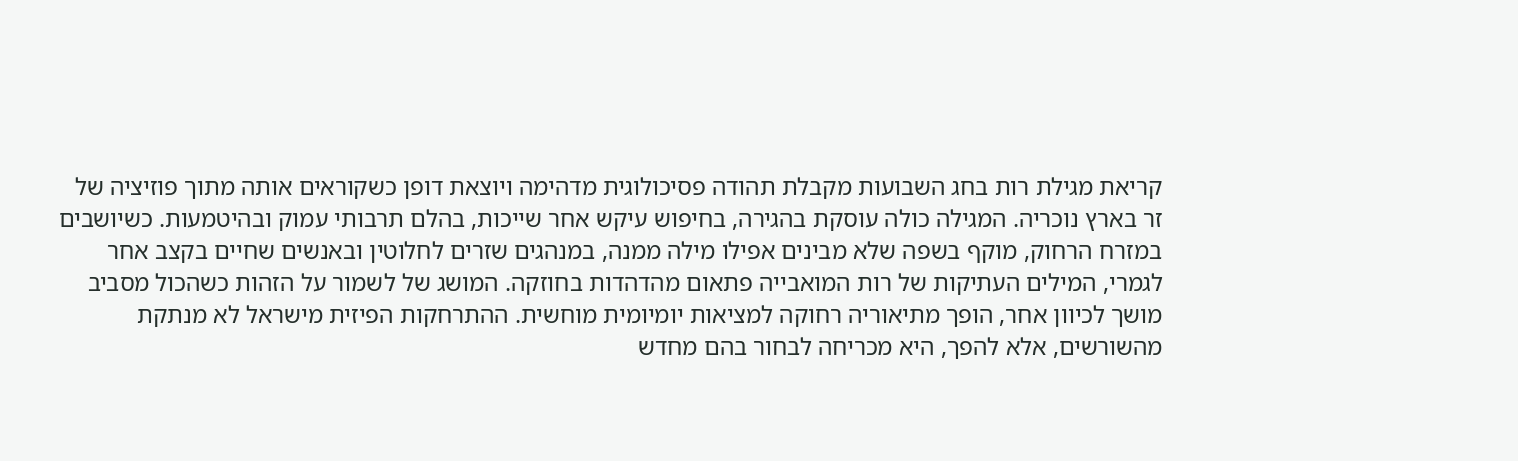קריאת מגילת רות בחג השבועות מקבלת תהודה פסיכולוגית מדהימה ויוצאת דופן כשקוראים אותה מתוך פוזיציה של זר בארץ נוכריה. המגילה כולה עוסקת בהגירה, בחיפוש עיקש אחר שייכות, בהלם תרבותי עמוק ובהיטמעות. כשיושבים במזרח הרחוק, מוקף בשפה שלא מבינים אפילו מילה ממנה, במנהגים שזרים לחלוטין ובאנשים שחיים בקצב אחר לגמרי, המילים העתיקות של רות המואבייה פתאום מהדהדות בחוזקה. המושג של לשמור על הזהות כשהכול מסביב מושך לכיוון אחר, הופך מתיאוריה רחוקה למציאות יומיומית מוחשית. ההתרחקות הפיזית מישראל לא מנתקת מהשורשים, אלא להפך, היא מכריחה לבחור בהם מחדש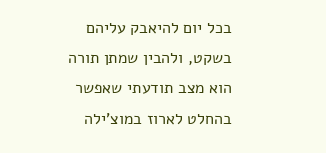בכל יום להיאבק עליהם בשקט, ולהבין שמתן תורה הוא מצב תודעתי שאפשר בהחלט לארוז במוצ'ילה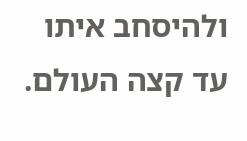ולהיסחב איתו עד קצה העולם.